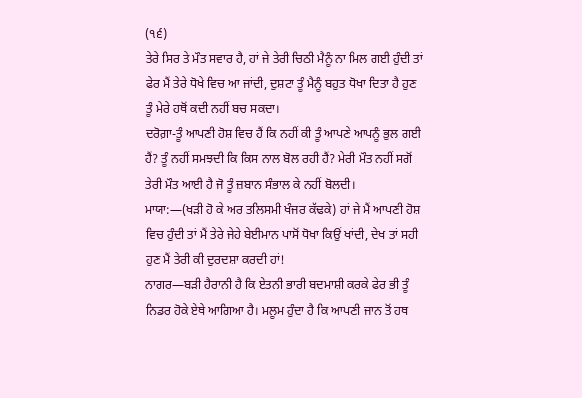(੧੬)
ਤੇਰੇ ਸਿਰ ਤੇ ਮੌਤ ਸਵਾਰ ਹੈ, ਹਾਂ ਜੇ ਤੇਰੀ ਚਿਠੀ ਮੈਨੂੰ ਨਾ ਮਿਲ ਗਈ ਹੁੰਦੀ ਤਾਂ ਫੇਰ ਮੈਂ ਤੇਰੇ ਧੋਖੇ ਵਿਚ ਆ ਜਾਂਦੀ, ਦੁਸ਼ਟਾ ਤੂੰ ਮੈਨੂੰ ਬਹੁਤ ਧੋਖਾ ਦਿਤਾ ਹੈ ਹੁਣ ਤੂੰ ਮੇਰੇ ਹਥੋਂ ਕਦੀ ਨਹੀਂ ਬਚ ਸਕਦਾ।
ਦਰੋਗ਼ਾ-ਤੂੰ ਆਪਣੀ ਹੋਸ਼ ਵਿਚ ਹੈਂ ਕਿ ਨਹੀਂ ਕੀ ਤੂੰ ਆਪਣੇ ਆਪਨੂੰ ਭੁਲ ਗਈ ਹੈਂ? ਤੂੰ ਨਹੀਂ ਸਮਝਦੀ ਕਿ ਕਿਸ ਨਾਲ ਬੋਲ ਰਹੀ ਹੈਂ? ਮੇਰੀ ਮੌਤ ਨਹੀਂ ਸਗੋਂ ਤੇਰੀ ਮੌਤ ਆਈ ਹੈ ਜੋ ਤੂੰ ਜ਼ਬਾਨ ਸੰਭਾਲ ਕੇ ਨਹੀਂ ਬੋਲਦੀ।
ਮਾਯਾ:—(ਖੜੀ ਹੋ ਕੇ ਅਰ ਤਲਿਸਮੀ ਖੰਜਰ ਕੱਢਕੇ) ਹਾਂ ਜੇ ਮੈਂ ਆਪਣੀ ਹੋਸ਼ ਵਿਚ ਹੁੰਦੀ ਤਾਂ ਮੈਂ ਤੇਰੇ ਜੇਹੇ ਬੇਈਮਾਨ ਪਾਸੋਂ ਧੋਖਾ ਕਿਉਂ ਖਾਂਦੀ, ਦੇਖ ਤਾਂ ਸਹੀ ਹੁਣ ਮੈਂ ਤੇਰੀ ਕੀ ਦੁਰਦਸ਼ਾ ਕਰਦੀ ਹਾਂ!
ਨਾਗਰ—ਬੜੀ ਹੈਰਾਨੀ ਹੈ ਕਿ ਏਤਨੀ ਭਾਰੀ ਬਦਮਾਸ਼ੀ ਕਰਕੇ ਫੇਰ ਭੀ ਤੂੰ ਨਿਡਰ ਹੋਕੇ ਏਥੇ ਆਗਿਆ ਹੈ। ਮਲੂਮ ਹੁੰਦਾ ਹੈ ਕਿ ਆਪਣੀ ਜਾਨ ਤੋਂ ਹਥ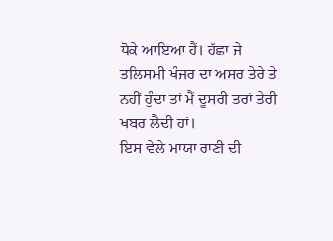ਧੋਕੇ ਆਇਆ ਹੈਂ। ਹੱਛਾ ਜੇ ਤਲਿਸਮੀ ਖੰਜਰ ਦਾ ਅਸਰ ਤੇਰੇ ਤੇ ਨਹੀਂ ਹੁੰਦਾ ਤਾਂ ਮੈਂ ਦੂਸਰੀ ਤਰਾਂ ਤੇਰੀ ਖਬਰ ਲੈਦੀ ਹਾਂ।
ਇਸ ਵੇਲੇ ਮਾਯਾ ਰਾਣੀ ਦੀ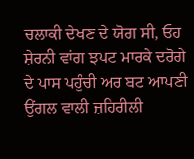ਚਲਾਕੀ ਦੇਖਣ ਦੇ ਯੋਗ ਸੀ, ਓਹ ਸ਼ੇਰਨੀ ਵਾਂਗ ਝਪਟ ਮਾਰਕੇ ਦਰੋਗੇ ਦੇ ਪਾਸ ਪਹੁੰਚੀ ਅਰ ਬਟ ਆਪਣੀ ਉਂਗਲ ਵਾਲੀ ਜ਼ਹਿਰੀਲੀ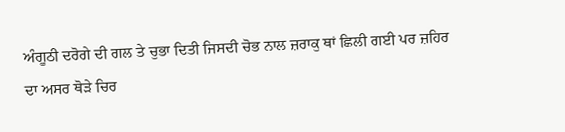ਅੰਗੂਠੀ ਦਰੋਗੇ ਦੀ ਗਲ ਤੇ ਚੁਭਾ ਦਿਤੀ ਜਿਸਦੀ ਚੋਭ ਨਾਲ ਜ਼ਰਾਕੁ ਥਾਂ ਛਿਲੀ ਗਈ ਪਰ ਜ਼ਹਿਰ ਦਾ ਅਸਰ ਥੋੜੇ ਚਿਰ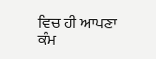ਵਿਚ ਹੀ ਆਪਣਾ ਕੰਮ